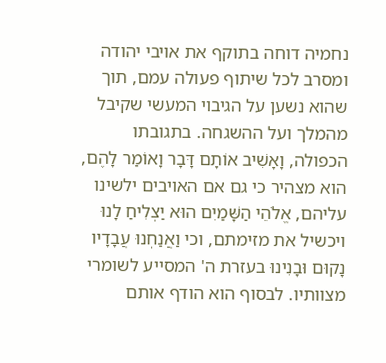נחמיה דוחה בתוקף את אויבי יהודה ומסרב לכל שיתוף פעולה עמם, תוך שהוא נשען על הגיבוי המעשי שקיבל מהמלך ועל ההשגחה. בתגובתו הכפולה, וָאָשִׁיב אוֹתָם דָּבָר וָאוֹמַר לָהֶם, הוא מצהיר כי גם אם האויבים ילשינו עליהם, אֱלֹהֵי הַשָּׁמַיִם הוּא יַצְלִיחַ לָנוּ ויכשיל את מזימתם, וכי וַאֲנַחְנוּ עֲבָדָיו נָקוּם וּבָנִינוּ בעזרת ה' המסייע לשומרי מצוותיו. לבסוף הוא הודף אותם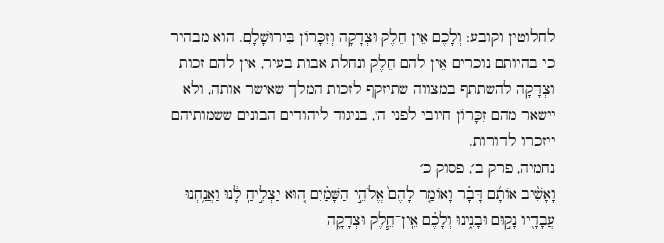לחלוטין וקובע: וְלָכֶם אֵין חֵלֶק וּצְדָקָה וְזִכָּרוֹן בִּירוּשָׁלִָם. הוא מבהיר כי בהיותם נוכרים אֵין להם חֵלֶק ונחלת אבות בעיר, אין להם זכות וצְדָקָה להשתתף במצווה שתיזקף לזכות המלך שאישר אותה, ולא יישאר מהם זִכָּרוֹן חיובי לפני ה', בניגוד ליהודים הבונים ששמותיהם ייזכרו לדורות.
נחמיה, פרק ב׳, פסוק כ׳
וָאָשִׁ֨יב אוֹתָ֜ם דָּבָ֗ר וָאוֹמַ֤ר לָהֶם֙ אֱלֹהֵ֣י הַשָּׁמַ֗יִם ה֚וּא יַצְלִ֣יחַֽ לָ֔נוּ וַאֲנַ֥חְנוּ עֲבָדָ֖יו נָק֣וּם וּבָנִ֑ינוּ וְלָכֶ֗ם אֵֽין־חֵ֧לֶק וּצְדָקָ֛ה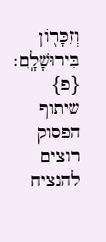וְזִכָּר֖וֹן בִּירוּשָׁלָֽ͏ִם׃ {פ}
שיתוף הפסוק
רוצים להנציח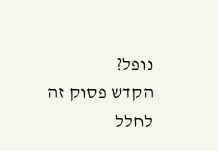נופל?
הקדש פסוק זה לחלל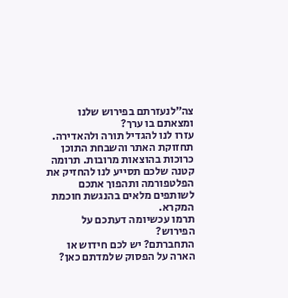צה״לנעזרתם בפירוש שלנו ומצאתם בו ערך?
עזרו לנו להגדיל תורה ולהאדירה. תחזוקת האתר והשבחת התוכן כרוכות בהוצאות מרובות. תרומה קטנה שלכם תסייע לנו להחזיק את הפלטפורמה ותהפוך אתכם לשותפים מלאים בהנגשת חוכמת המקרא.
תרמו עכשיומה דעתכם על הפירוש?
התחברתם? יש לכם חידוש או הארה על הפסוק שלמדתם כאן?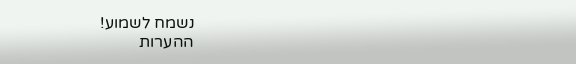נשמח לשמוע!
ההערות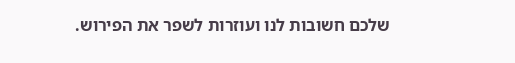שלכם חשובות לנו ועוזרות לשפר את הפירוש.